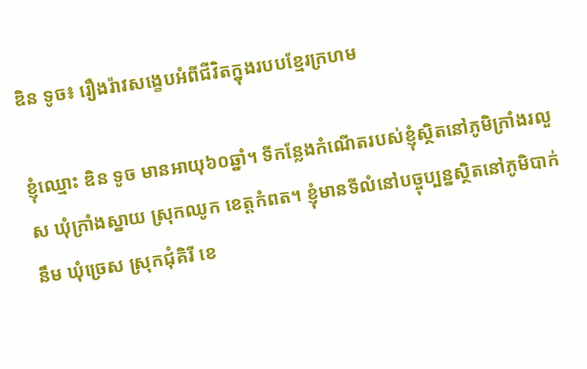ឌិន ទូច៖ រឿងរ៉ាវសង្ខេបអំពីជីវិតក្នុងរបបខ្មែរក្រហម

ខ្ញុំឈ្មោះ ឌិន ទូច មានអាយុ៦០ឆ្នាំ។ ទីកន្លែងកំណើតរបស់ខ្ញុំស្ថិតនៅភូមិក្រាំងរលួស ឃុំក្រាំងស្នាយ ស្រុកឈូក ខេត្តកំពត។ ខ្ញុំមានទីលំនៅបច្ចុប្បន្នស្ថិតនៅភូមិបាក់នឹម ឃុំច្រេស ស្រុកជុំគិរី ខេ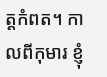ត្តកំពត។ កាលពីកុមារ ខ្ញុំ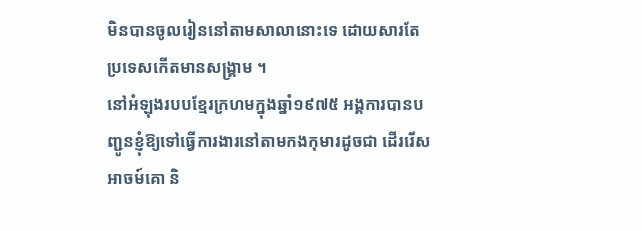មិនបានចូលរៀននៅតាមសាលានោះទេ ដោយសារតែប្រទេសកើតមានសង្គ្រាម ។
នៅអំឡុងរបបខ្មែរក្រហមក្នុងឆ្នាំ១៩៧៥ អង្គការបានបញ្ជូនខ្ញុំឱ្យទៅធ្វើការងារនៅតាមកងកុមារដូចជា ដើររើសអាចម៍គោ និ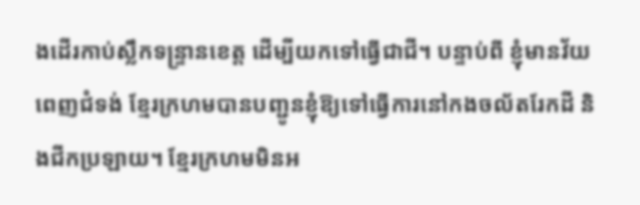ងដើរកាប់ស្លឹកទន្រ្ទានខេត្ត ដើម្បីយកទៅធ្វើជាជី។ បន្ទាប់ពី ខ្ញុំមានវ័យពេញជំទង់ ខ្មែរក្រហមបានបញ្ជូនខ្ញុំឱ្យទៅធ្វើការនៅកងចល័តរែកដី និងជីកប្រឡាយ។ ខ្មែរក្រហមមិនអ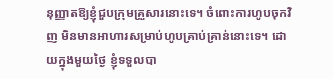នុញ្ញាតឱ្យខ្ញុំជួបក្រុមគ្រួសារនោះទេ។ ចំពោះការហូបចុកវិញ មិនមានអាហារសម្រាប់ហូបគ្រាប់គ្រាន់នោះទេ។ ដោយក្នុងមួយថ្ងៃ ខ្ញុំទទួលបា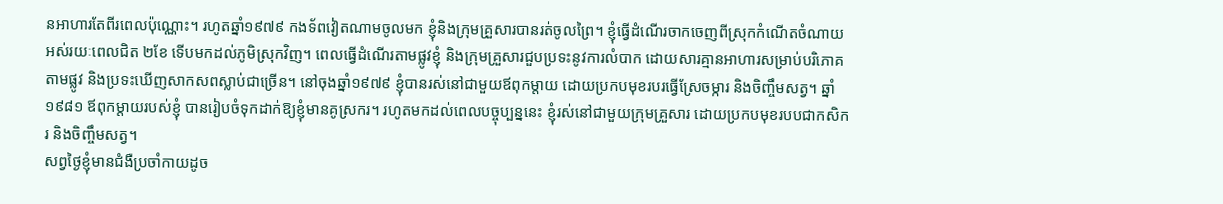នអាហារតែពីរពេលប៉ុណ្ណោះ។ រហូតឆ្នាំ១៩៧៩ កងទ័ពវៀតណាមចូលមក ខ្ញុំនិងក្រុមគ្រួសារបានរត់ចូលព្រៃ។ ខ្ញុំធ្វើដំណើរចាកចេញពីស្រុកកំណើតចំណាយអស់រយៈពេលជិត ២ខែ ទើបមកដល់ភូមិស្រុកវិញ។ ពេលធ្វើដំណើរតាមផ្លូវខ្ញុំ និងក្រុមគ្រួសារជួបប្រទះនូវការលំបាក ដោយសារគ្មានអាហារសម្រាប់បរិភោគតាមផ្លូវ និងប្រទះឃើញសាកសពស្លាប់ជាច្រើន។ នៅចុងឆ្នាំ១៩៧៩ ខ្ញុំបានរស់នៅជាមួយឪពុកម្តាយ ដោយប្រកបមុខរបរធ្វើស្រែចម្ការ និងចិញ្ចឹមសត្វ។ ឆ្នាំ១៩៨១ ឪពុកម្តាយរបស់ខ្ញុំ បានរៀបចំទុកដាក់ឱ្យខ្ញុំមានគូស្រករ។ រហូតមកដល់ពេលបច្ចុប្បន្ននេះ ខ្ញុំរស់នៅជាមួយក្រុមគ្រួសារ ដោយប្រកបមុខរបបជាកសិករ និងចិញ្ចឹមសត្វ។
សព្វថ្ងៃខ្ញុំមានជំងឺប្រចាំកាយដូច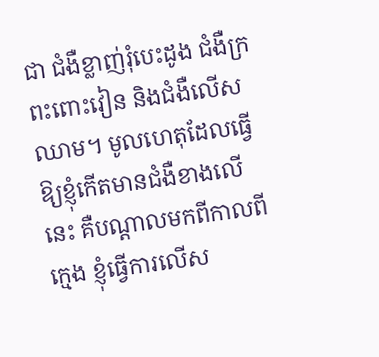ជា ជំងឺខ្លាញ់រុំបេះដូង ជំងឺក្រពះពោះវៀន និងជំងឺលើសឈាម។ មូលហេតុដែលធ្វើឱ្យខ្ញុំកើតមានជំងឺខាងលើនេះ គឺបណ្តាលមកពីកាលពីក្មេង ខ្ញុំធ្វើការលើស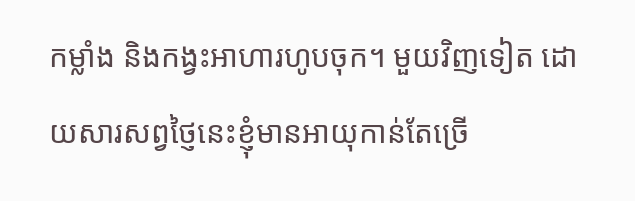កម្លាំង និងកង្វះអាហារហូបចុក។ មួយវិញទៀត ដោយសារសព្វថ្ញៃនេះខ្ញុំមានអាយុកាន់តែច្រើ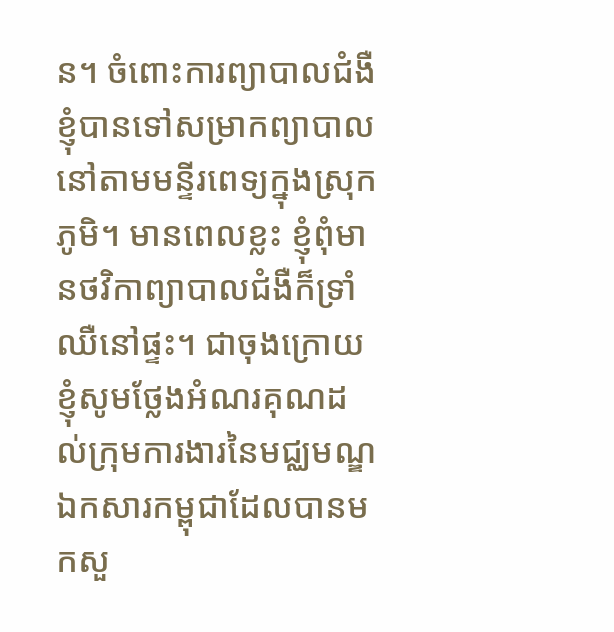ន។ ចំពោះការព្យាបាលជំងឺ ខ្ញុំបានទៅសម្រាកព្យាបាលនៅតាមមន្ទីរពេទ្យក្នុងស្រុកភូមិ។ មានពេលខ្លះ ខ្ញុំពុំមានថវិកាព្យាបាលជំងឺក៏ទ្រាំឈឺនៅផ្ទះ។ ជាចុងក្រោយ ខ្ញុំសូមថ្លែងអំណរគុណដល់ក្រុមការងារនៃមជ្ឈមណ្ឌឯកសារកម្ពុជាដែលបានមកសួ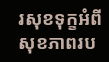រសុខទុក្ខអំពីសុខភាពរប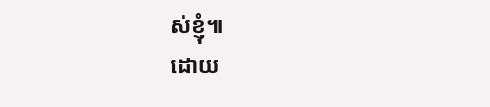ស់ខ្ញុំ៕
ដោយ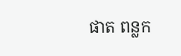ផាត ពន្លក